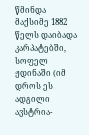წმინდა მაქსიმე 1882 წელს დაიბადა კარპატებში, სოფელ ჟდინაში (იმ დროს ეს ადგილი ავსტრია-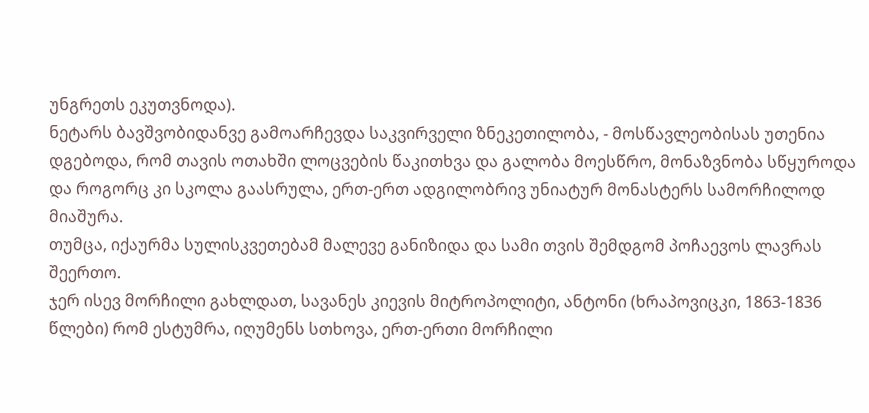უნგრეთს ეკუთვნოდა).
ნეტარს ბავშვობიდანვე გამოარჩევდა საკვირველი ზნეკეთილობა, - მოსწავლეობისას უთენია დგებოდა, რომ თავის ოთახში ლოცვების წაკითხვა და გალობა მოესწრო, მონაზვნობა სწყუროდა და როგორც კი სკოლა გაასრულა, ერთ-ერთ ადგილობრივ უნიატურ მონასტერს სამორჩილოდ მიაშურა.
თუმცა, იქაურმა სულისკვეთებამ მალევე განიზიდა და სამი თვის შემდგომ პოჩაევოს ლავრას შეერთო.
ჯერ ისევ მორჩილი გახლდათ, სავანეს კიევის მიტროპოლიტი, ანტონი (ხრაპოვიცკი, 1863-1836 წლები) რომ ესტუმრა, იღუმენს სთხოვა, ერთ-ერთი მორჩილი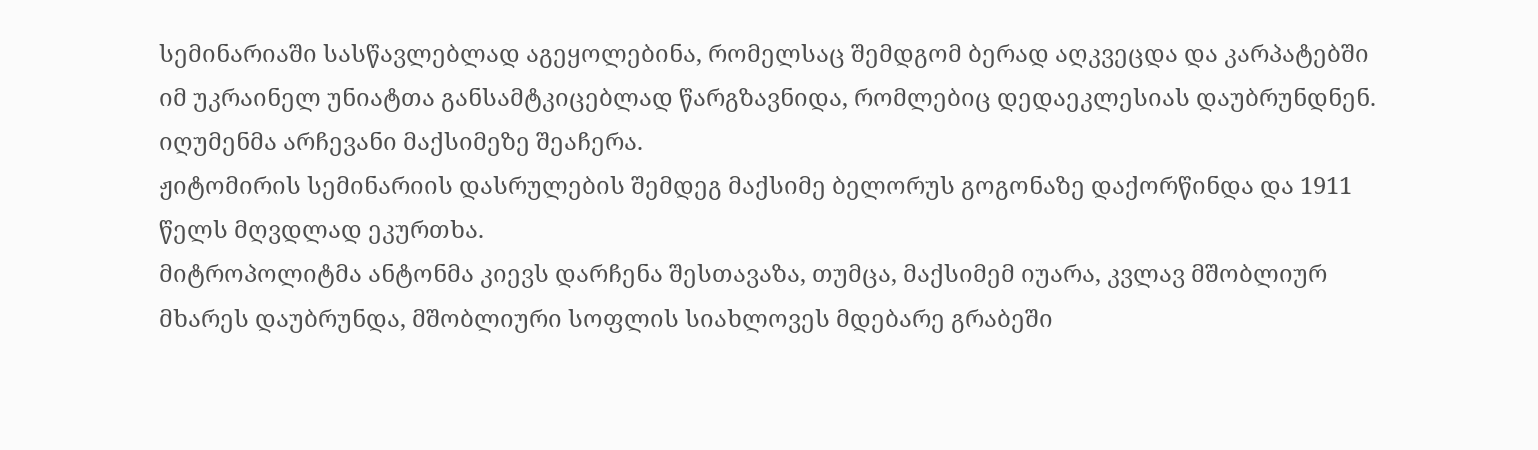სემინარიაში სასწავლებლად აგეყოლებინა, რომელსაც შემდგომ ბერად აღკვეცდა და კარპატებში იმ უკრაინელ უნიატთა განსამტკიცებლად წარგზავნიდა, რომლებიც დედაეკლესიას დაუბრუნდნენ.
იღუმენმა არჩევანი მაქსიმეზე შეაჩერა.
ჟიტომირის სემინარიის დასრულების შემდეგ მაქსიმე ბელორუს გოგონაზე დაქორწინდა და 1911 წელს მღვდლად ეკურთხა.
მიტროპოლიტმა ანტონმა კიევს დარჩენა შესთავაზა, თუმცა, მაქსიმემ იუარა, კვლავ მშობლიურ მხარეს დაუბრუნდა, მშობლიური სოფლის სიახლოვეს მდებარე გრაბეში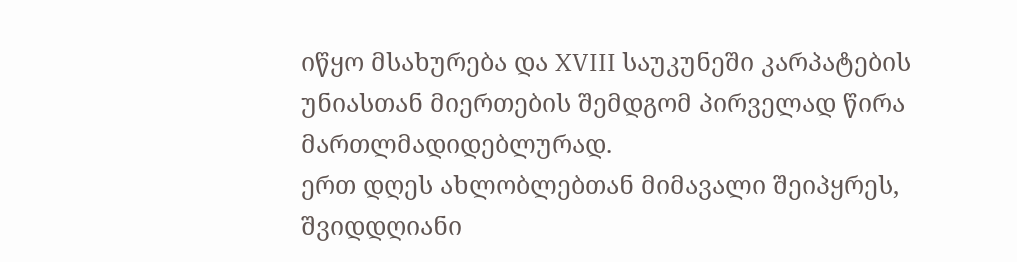იწყო მსახურება და XVIII საუკუნეში კარპატების უნიასთან მიერთების შემდგომ პირველად წირა მართლმადიდებლურად.
ერთ დღეს ახლობლებთან მიმავალი შეიპყრეს, შვიდდღიანი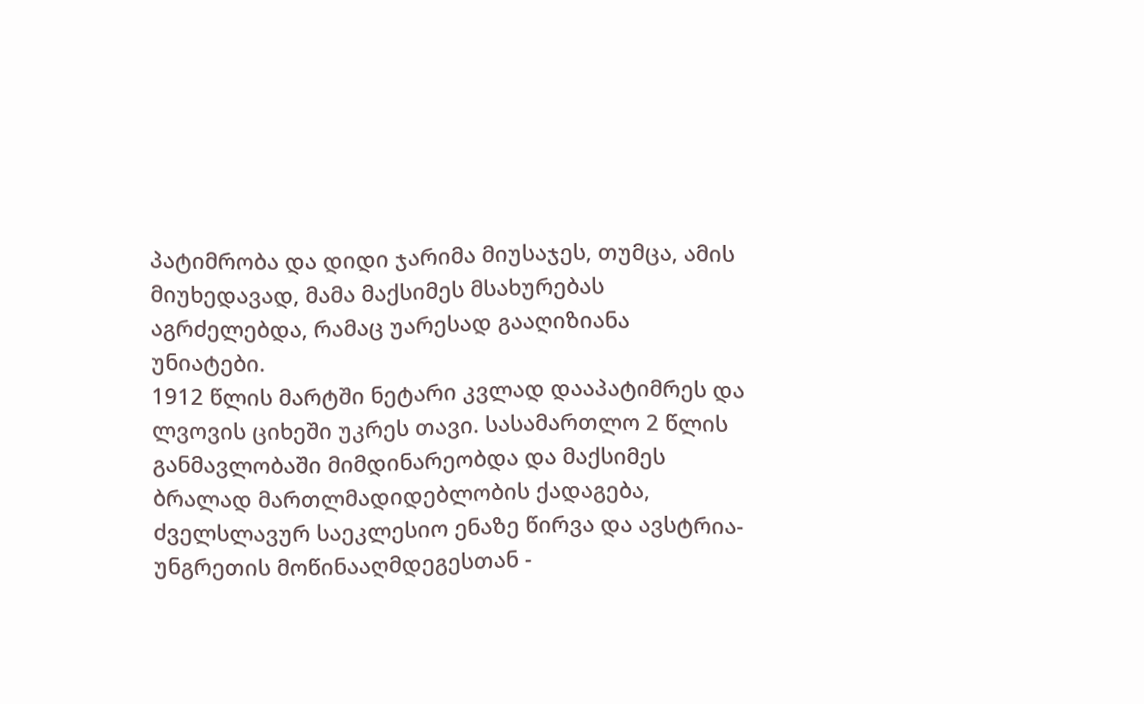პატიმრობა და დიდი ჯარიმა მიუსაჯეს, თუმცა, ამის მიუხედავად, მამა მაქსიმეს მსახურებას აგრძელებდა, რამაც უარესად გააღიზიანა უნიატები.
1912 წლის მარტში ნეტარი კვლად დააპატიმრეს და ლვოვის ციხეში უკრეს თავი. სასამართლო 2 წლის განმავლობაში მიმდინარეობდა და მაქსიმეს ბრალად მართლმადიდებლობის ქადაგება, ძველსლავურ საეკლესიო ენაზე წირვა და ავსტრია-უნგრეთის მოწინააღმდეგესთან -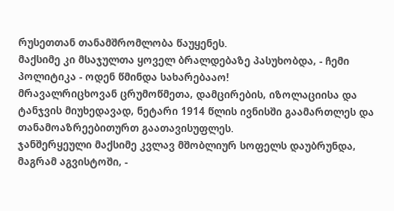რუსეთთან თანამშრომლობა წაუყენეს.
მაქსიმე კი მსაჯულთა ყოველ ბრალდებაზე პასუხობდა, - ჩემი პოლიტიკა - ოდენ წმინდა სახარებააო!
მრავალრიცხოვან ცრუმოწმეთა, დამცირების, იზოლაციისა და ტანჯვის მიუხედავად, ნეტარი 1914 წლის ივნისში გაამართლეს და თანამოაზრეებითურთ გაათავისუფლეს.
ჯანშერყეული მაქსიმე კვლავ მშობლიურ სოფელს დაუბრუნდა, მაგრამ აგვისტოში, -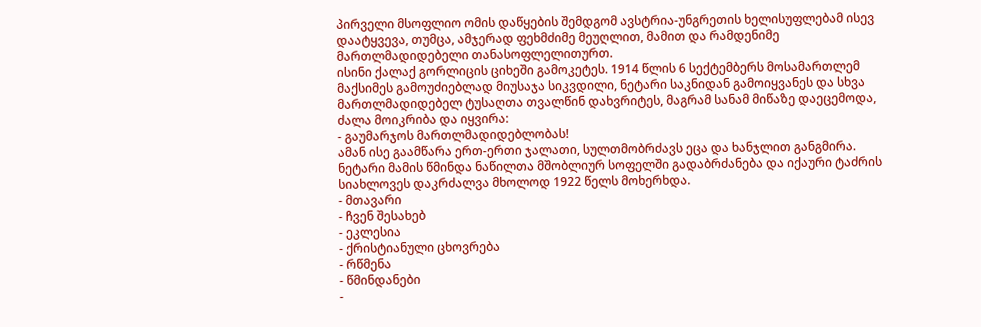პირველი მსოფლიო ომის დაწყების შემდგომ ავსტრია-უნგრეთის ხელისუფლებამ ისევ დაატყვევა, თუმცა, ამჯერად ფეხმძიმე მეუღლით, მამით და რამდენიმე მართლმადიდებელი თანასოფლელითურთ.
ისინი ქალაქ გორლიცის ციხეში გამოკეტეს. 1914 წლის 6 სექტემბერს მოსამართლემ მაქსიმეს გამოუძიებლად მიუსაჯა სიკვდილი, ნეტარი საკნიდან გამოიყვანეს და სხვა მართლმადიდებელ ტუსაღთა თვალწინ დახვრიტეს, მაგრამ სანამ მიწაზე დაეცემოდა, ძალა მოიკრიბა და იყვირა:
- გაუმარჯოს მართლმადიდებლობას!
ამან ისე გაამწარა ერთ-ერთი ჯალათი, სულთმობრძავს ეცა და ხანჯლით განგმირა.
ნეტარი მამის წმინდა ნაწილთა მშობლიურ სოფელში გადაბრძანება და იქაური ტაძრის სიახლოვეს დაკრძალვა მხოლოდ 1922 წელს მოხერხდა.
- მთავარი
- ჩვენ შესახებ
- ეკლესია
- ქრისტიანული ცხოვრება
- რწმენა
- წმინდანები
-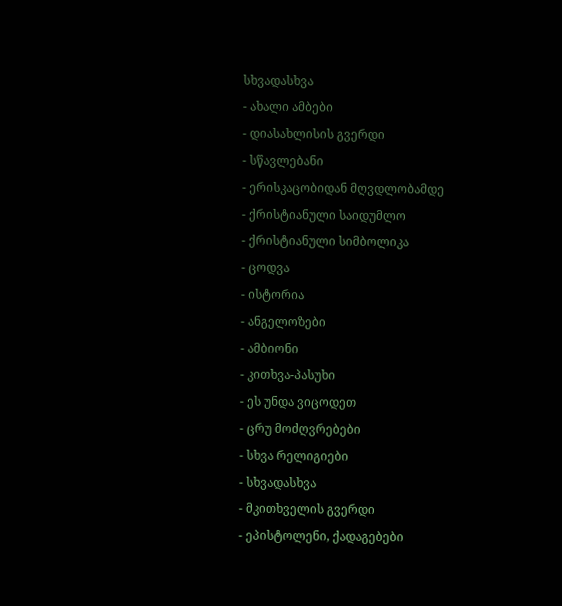სხვადასხვა
- ახალი ამბები
- დიასახლისის გვერდი
- სწავლებანი
- ერისკაცობიდან მღვდლობამდე
- ქრისტიანული საიდუმლო
- ქრისტიანული სიმბოლიკა
- ცოდვა
- ისტორია
- ანგელოზები
- ამბიონი
- კითხვა-პასუხი
- ეს უნდა ვიცოდეთ
- ცრუ მოძღვრებები
- სხვა რელიგიები
- სხვადასხვა
- მკითხველის გვერდი
- ეპისტოლენი, ქადაგებები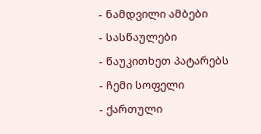- ნამდვილი ამბები
- სასწაულები
- წაუკითხეთ პატარებს
- ჩემი სოფელი
- ქართული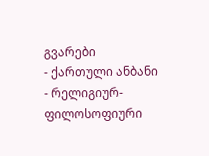გვარები
- ქართული ანბანი
- რელიგიურ-ფილოსოფიური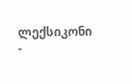ლექსიკონი
-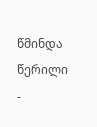წმინდა წერილი
-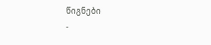წიგნები
-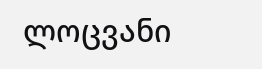ლოცვანი